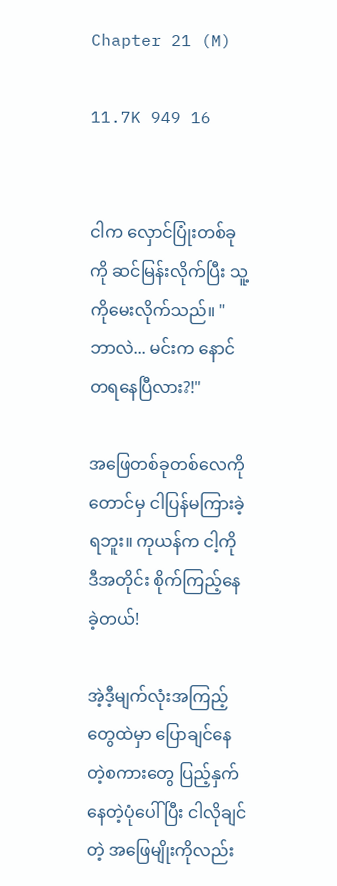Chapter 21 (M)

11.7K 949 16


ငါက လှောင်ပြုံးတစ်ခုကို ဆင်မြန်းလိုက်ပြီး သူ့ကိုမေးလိုက်သည်။ " ဘာလဲ... မင်းက နောင်တရနေပြီလား?!"

အဖြေတစ်ခုတစ်လေကိုတောင်မှ ငါပြန်မကြားခဲ့ရဘူး။ ကုယန်က ငါ့ကို ဒီအတိုင်း စိုက်ကြည့်နေခဲ့တယ်!

အဲ့ဒီ့မျက်လုံးအကြည့်တွေထဲမှာ ပြောချင်နေတဲ့စကားတွေ ပြည့်နှက်နေတဲ့ပုံပေါ် ပြီး ငါလိုချင်တဲ့ အဖြေမျိုးကိုလည်း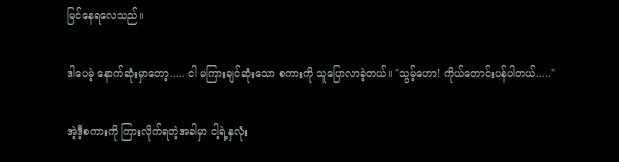မြင်နေရလေသည်။

ဒါပေမဲ့ နောက်ဆုံးမှာတော့..... ငါ မကြားချင်ဆုံးသော စကားကို သူပြောလာခဲ့တယ်။ "သွမ့်ဟော! ကိုယ်တောင်းပန်ပါတယ်....."

အဲ့ဒီ့စကားကို ကြားလိုက်ရတဲ့အခါမှာ ငါ့ရဲ့နှလုံး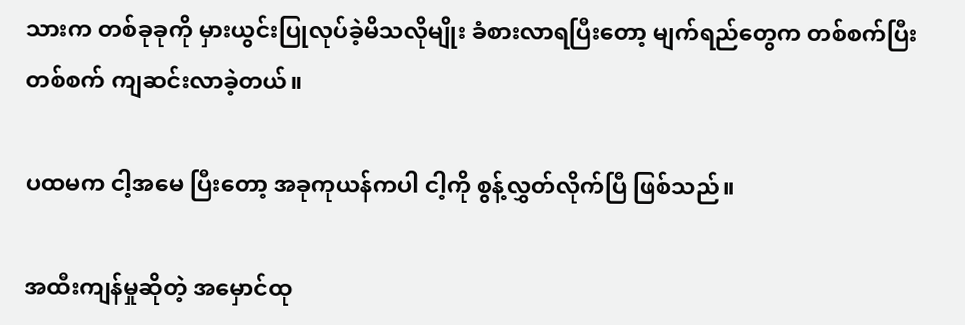သားက တစ်ခုခုကို မှားယွင်းပြုလုပ်ခဲ့မိသလိုမျိုး ခံစားလာရပြီးတော့ မျက်ရည်တွေက တစ်စက်ပြီးတစ်စက် ကျဆင်းလာခဲ့တယ်။

ပထမက ငါ့အမေ ပြီးတော့ အခုကုယန်ကပါ ငါ့ကို စွန့်လွှတ်လိုက်ပြီ ဖြစ်သည်။

အထီးကျန်မှုဆိုတဲ့ အမှောင်ထု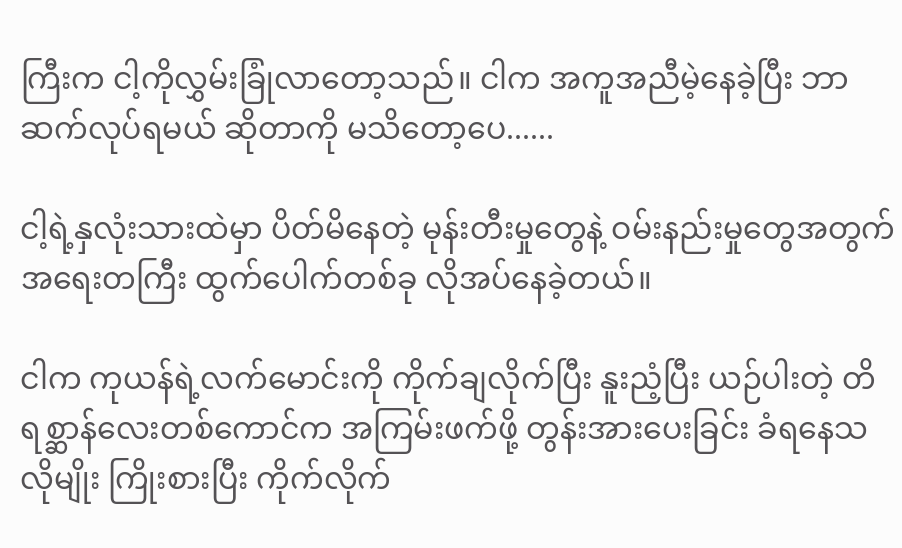ကြီးက ငါ့ကိုလွှမ်းခြုံလာတော့သည်။ ငါက အကူအညီမဲ့နေခဲ့ပြီး ဘာဆက်လုပ်ရမယ် ဆိုတာကို မသိတော့ပေ......

ငါ့ရဲ့နှလုံးသားထဲမှာ ပိတ်မိနေတဲ့ မုန်းတီးမှုတွေနဲ့ ဝမ်းနည်းမှုတွေအတွက် အရေးတကြီး ထွက်ပေါက်တစ်ခု လိုအပ်နေခဲ့တယ်။

ငါက ကုယန်ရဲ့လက်မောင်းကို ကိုက်ချလိုက်ပြီး နူးညံ့ပြီး ယဉ်ပါးတဲ့ တိရစ္ဆာန်လေးတစ်ကောင်က အကြမ်းဖက်ဖို့ တွန်းအားပေးခြင်း ခံရနေသလိုမျိုး ကြိုးစားပြီး ကိုက်လိုက်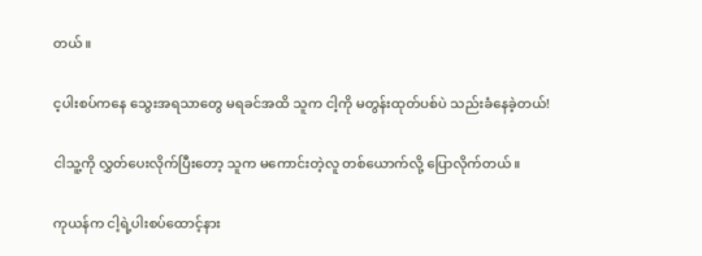တယ်။

င့ပါးစပ်ကနေ သွေးအရသာတွေ မရခင်အထိ သူက ငါ့ကို မတွန်းထုတ်ပစ်ပဲ သည်းခံနေခဲ့တယ်!

ငါသူ့ကို လွှတ်ပေးလိုက်ပြီးတော့ သူက မကောင်းတဲ့လူ တစ်ယောက်လို့ ပြောလိုက်တယ်။

ကုယန်က ငါ့ရဲ့ပါးစပ်ထောင့်နား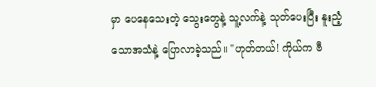မှာ ပေနေသေးတဲ့ သွေးတွေနဲ့ သူ့လက်နဲ့ သုတ်ပေးပြီး နူးညံ့သောအသံနဲ့ ပြောလာခဲ့သည်။ "ဟုတ်တယ်! ကိုယ်က ဗီ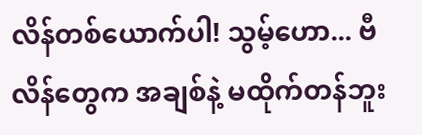လိန်တစ်ယောက်ပါ! သွမ့်ဟော... ဗီလိန်တွေက အချစ်နဲ့ မထိုက်တန်ဘူး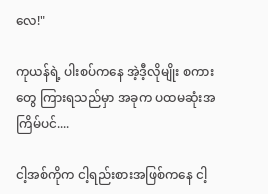လေ!"

ကုယန်ရဲ့ ပါးစပ်ကနေ အဲ့ဒီ့လိုမျိုး စကားတွေ ကြားရသည်မှာ အခုက ပထမဆုံးအကြိမ်ပင်....

ငါ့အစ်ကိုက ငါ့ရည်းစားအဖြစ်ကနေ ငါ့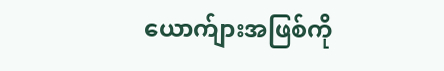ယောက်ျားအဖြစ်ကို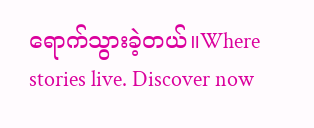ရောက်သွားခဲ့တယ်။Where stories live. Discover now